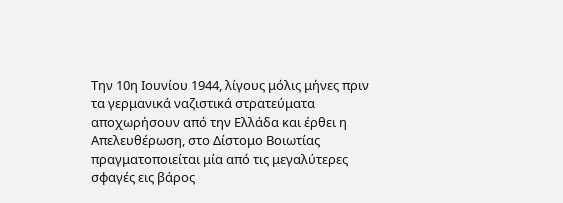Την 10η Ιουνίου 1944, λίγους μόλις μήνες πριν τα γερμανικά ναζιστικά στρατεύματα αποχωρήσουν από την Ελλάδα και έρθει η Απελευθέρωση, στο Δίστομο Βοιωτίας πραγματοποιείται μία από τις μεγαλύτερες σφαγές εις βάρος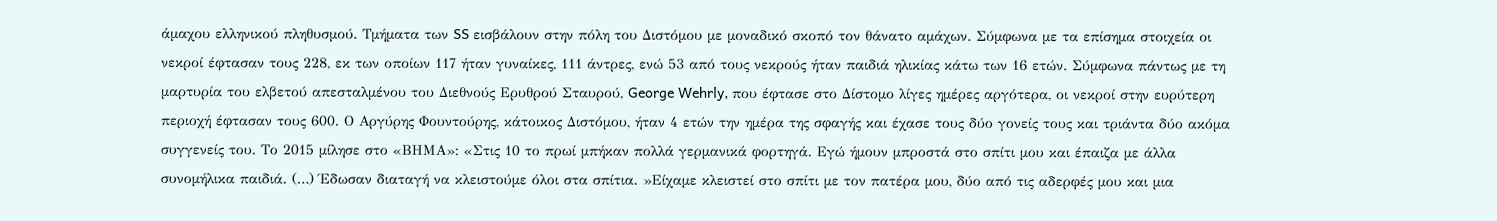άμαχου ελληνικού πληθυσμού. Τμήματα των SS εισβάλουν στην πόλη του Διστόμου με μοναδικό σκοπό τον θάνατο αμάχων. Σύμφωνα με τα επίσημα στοιχεία οι νεκροί έφτασαν τους 228, εκ των οποίων 117 ήταν γυναίκες, 111 άντρες, ενώ 53 από τους νεκρούς ήταν παιδιά ηλικίας κάτω των 16 ετών. Σύμφωνα πάντως με τη μαρτυρία του ελβετού απεσταλμένου του Διεθνούς Ερυθρού Σταυρού, George Wehrly, που έφτασε στο Δίστομο λίγες ημέρες αργότερα, οι νεκροί στην ευρύτερη περιοχή έφτασαν τους 600. Ο Αργύρης Φουντούρης, κάτοικος Διστόμου, ήταν 4 ετών την ημέρα της σφαγής και έχασε τους δύο γονείς τους και τριάντα δύο ακόμα συγγενείς του. Το 2015 μίλησε στο «ΒΗΜΑ»: «Στις 10 το πρωί μπήκαν πολλά γερμανικά φορτηγά. Εγώ ήμουν μπροστά στο σπίτι μου και έπαιζα με άλλα συνομήλικα παιδιά. (…) Έδωσαν διαταγή να κλειστούμε όλοι στα σπίτια. »Είχαμε κλειστεί στο σπίτι με τον πατέρα μου, δύο από τις αδερφές μου και μια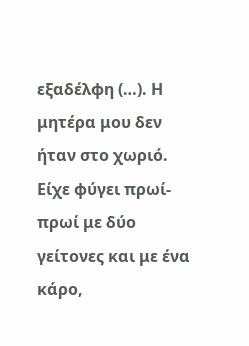εξαδέλφη (…). Η μητέρα μου δεν ήταν στο χωριό. Είχε φύγει πρωί-πρωί με δύο γείτονες και με ένα κάρο,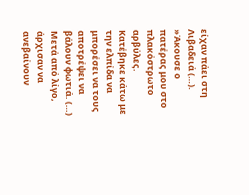είχαν πάει στη Λιβαδειά (…). »Άκουσε ο πατέρας μου στο πλακόστρωτο αρβύλες. Κατέβηκε κάτω με την ελπίδα να μπορέσει να τους αποτρέψει να βάλουν φωτιά. (…) Μετά από λίγο, άρχισαν να ανεβαίνουν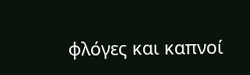φλόγες και καπνοί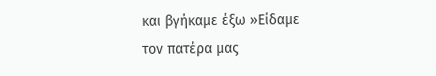και βγήκαμε έξω »Είδαμε τον πατέρα μας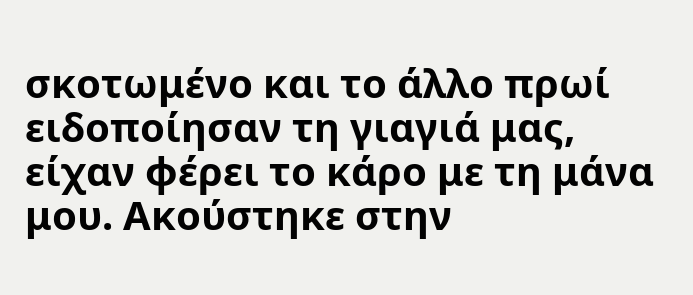σκοτωμένο και το άλλο πρωί ειδοποίησαν τη γιαγιά μας, είχαν φέρει το κάρο με τη μάνα μου. Ακούστηκε στην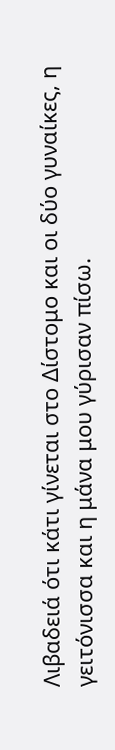Λιβαδειά ότι κάτι γίνεται στο Δίστομο και οι δύο γυναίκες, η γειτόνισσα και η μάνα μου γύρισαν πίσω.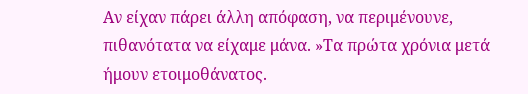Αν είχαν πάρει άλλη απόφαση, να περιμένουνε, πιθανότατα να είχαμε μάνα. »Τα πρώτα χρόνια μετά ήμουν ετοιμοθάνατος.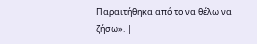Παραιτήθηκα από το να θέλω να ζήσω». |